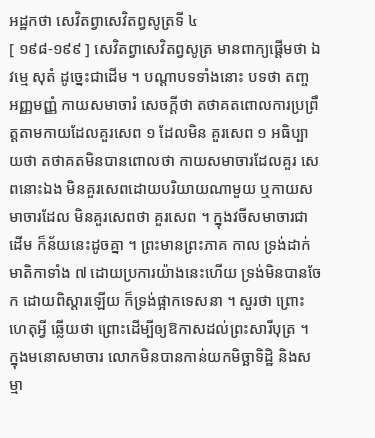អដ្ឋកថា សេវិតព្វាសេវិតព្វសូត្រទី ៤
[ ១៩៨-១៩៩ ] សេវិតព្វាសេវិតព្វសូត្រ មានពាក្យផ្តើមថា ឯវម្មេ សុតំ ដូច្នេះជាដើម ។ បណ្តាបទទាំងនោះ បទថា តញ្ច អញ្ញមញ្ញំ កាយសមាចារំ សេចក្តីថា តថាគតពោលការប្រព្រឹត្តតាមកាយដែលគួរសេព ១ ដែលមិន គួរសេព ១ អធិប្បាយថា តថាគតមិនបានពោលថា កាយសមាចារដែលគួរ សេពនោះឯង មិនគួរសេពដោយបរិយាយណាមួយ ឬកាយសមាចារដែល មិនគួរសេពថា គួរសេព ។ ក្នុងវចីសមាចារជាដើម ក៏ន័យនេះដូចគ្នា ។ ព្រះមានព្រះភាគ កាល ទ្រង់ដាក់មាតិកាទាំង ៧ ដោយប្រការយ៉ាងនេះហើយ ទ្រង់មិនបានចែក ដោយពិស្តារឡើយ ក៏ទ្រង់ផ្អាកទេសនា ។ សួរថា ព្រោះហេតុអ្វី ឆ្លើយថា ព្រោះដើម្បីឲ្យឱកាសដល់ព្រះសារីបុត្រ ។ ក្នុងមនោសមាចារ លោកមិនបានកាន់យកមិច្ឆាទិដ្ឋិ និងសម្មា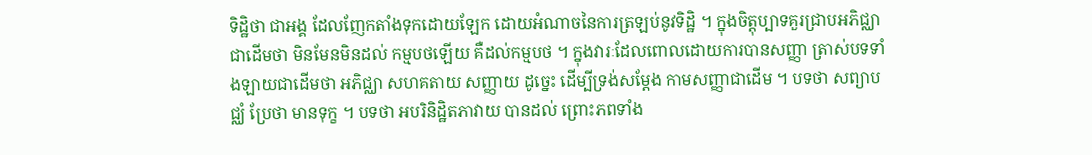ទិដ្ឋិថា ជាអង្គ ដែលញែកតាំងទុកដោយឡែក ដោយអំណាចនៃការត្រឡប់នូវទិដ្ឋិ ។ ក្នុងចិត្តុប្បាទគួរជ្រាបអភិជ្ឈាជាដើមថា មិនមែនមិនដល់ កម្មបថឡើយ គឺដល់កម្មបថ ។ ក្នុងវារៈដែលពោលដោយការបានសញ្ញា ត្រាស់បទទាំងឡាយជាដើមថា អភិជ្ឈា សហគតាយ សញ្ញាយ ដូច្នេះ ដើម្បីទ្រង់សម្តែង កាមសញ្ញាជាដើម ។ បទថា សព្យាបជ្ឈំ ប្រែថា មានទុក្ខ ។ បទថា អបរិនិដ្ឋិតភាវាយ បានដល់ ព្រោះភពទាំង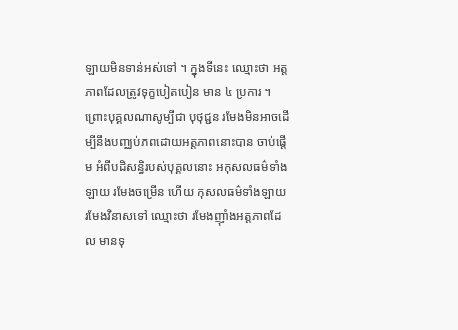ឡាយមិនទាន់អស់ទៅ ។ ក្នុងទីនេះ ឈ្មោះថា អត្តភាពដែលត្រូវទុក្ខបៀតបៀន មាន ៤ ប្រការ ។ ព្រោះបុគ្គលណាសូម្បីជា បុថុជ្ជន រមែងមិនអាចដើម្បីនឹងបញ្ឈប់ភពដោយអត្តភាពនោះបាន ចាប់ផ្តើម អំពីបដិសន្ធិរបស់បុគ្គលនោះ អកុសលធម៌ទាំងឡាយ រមែងចម្រើន ហើយ កុសលធម៌ទាំងឡាយ រមែងវិនាសទៅ ឈ្មោះថា រមែងញ៉ាំងអត្តភាពដែល មានទុ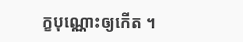ក្ខបុណ្ណោះឲ្យកើត ។